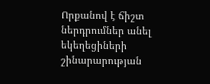Որքանով է ճիշտ ներդրումներ անել եկեղեցիների շինարարության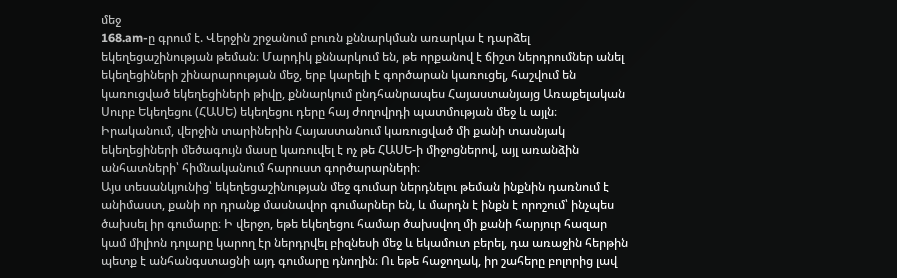մեջ
168.am-ը գրում է. Վերջին շրջանում բուռն քննարկման առարկա է դարձել եկեղեցաշինության թեման։ Մարդիկ քննարկում են, թե որքանով է ճիշտ ներդրումներ անել եկեղեցիների շինարարության մեջ, երբ կարելի է գործարան կառուցել, հաշվում են կառուցված եկեղեցիների թիվը, քննարկում ընդհանրապես Հայաստանյայց Առաքելական Սուրբ Եկեղեցու (ՀԱՍԵ) եկեղեցու դերը հայ ժողովրդի պատմության մեջ և այլն։
Իրականում, վերջին տարիներին Հայաստանում կառուցված մի քանի տասնյակ եկեղեցիների մեծագույն մասը կառուվել է ոչ թե ՀԱՍԵ-ի միջոցներով, այլ առանձին անհատների՝ հիմնականում հարուստ գործարարների։
Այս տեսանկյունից՝ եկեղեցաշինության մեջ գումար ներդնելու թեման ինքնին դառնում է անիմաստ, քանի որ դրանք մասնավոր գումարներ են, և մարդն է ինքն է որոշում՝ ինչպես ծախսել իր գումարը։ Ի վերջո, եթե եկեղեցու համար ծախսվող մի քանի հարյուր հազար կամ միլիոն դոլարը կարող էր ներդրվել բիզնեսի մեջ և եկամուտ բերել, դա առաջին հերթին պետք է անհանգստացնի այդ գումարը դնողին։ Ու եթե հաջողակ, իր շահերը բոլորից լավ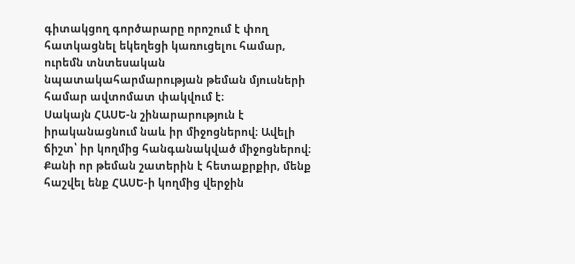գիտակցող գործարարը որոշում է փող հատկացնել եկեղեցի կառուցելու համար, ուրեմն տնտեսական նպատակահարմարության թեման մյուսների համար ավտոմատ փակվում է։
Սակայն ՀԱՍԵ-ն շինարարություն է իրականացնում նաև իր միջոցներով։ Ավելի ճիշտ՝ իր կողմից հանգանակված միջոցներով։
Քանի որ թեման շատերին է հետաքրքիր, մենք հաշվել ենք ՀԱՍԵ-ի կողմից վերջին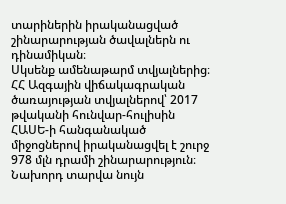տարիներին իրականացված շինարարության ծավալներն ու դինամիկան։
Սկսենք ամենաթարմ տվյալներից։
ՀՀ Ազգային վիճակագրական ծառայության տվյալներով՝ 2017 թվականի հունվար-հուլիսին ՀԱՍԵ-ի հանգանակած միջոցներով իրականացվել է շուրջ 978 մլն դրամի շինարարություն։ Նախորդ տարվա նույն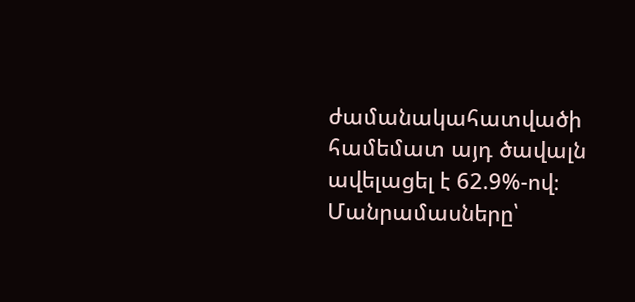ժամանակահատվածի համեմատ այդ ծավալն ավելացել է 62.9%-ով։
Մանրամասները՝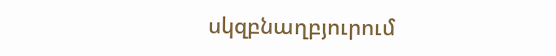սկզբնաղբյուրում